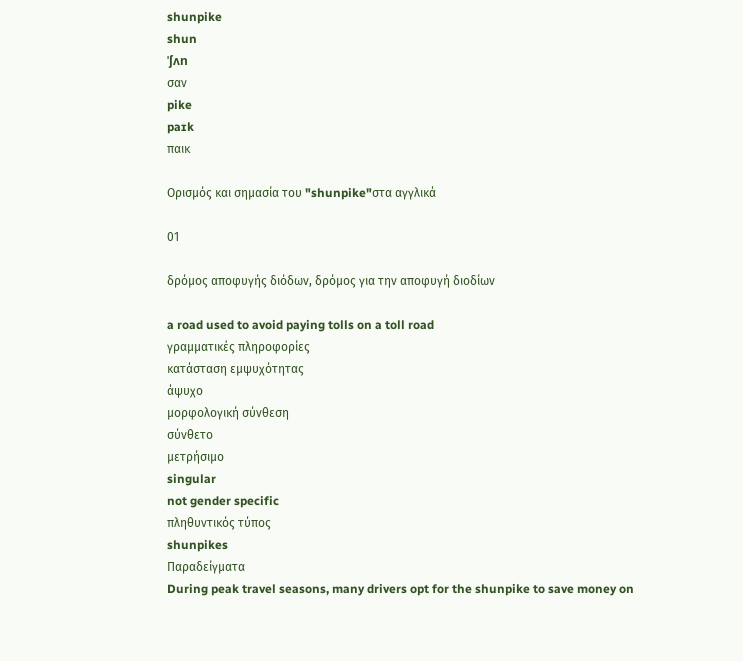shunpike
shun
ˈʃʌn
σαν
pike
paɪk
παικ

Ορισμός και σημασία του "shunpike"στα αγγλικά

01

δρόμος αποφυγής διόδων, δρόμος για την αποφυγή διοδίων

a road used to avoid paying tolls on a toll road
γραμματικές πληροφορίες
κατάσταση εμψυχότητας
άψυχο
μορφολογική σύνθεση
σύνθετο
μετρήσιμο
singular
not gender specific
πληθυντικός τύπος
shunpikes
Παραδείγματα
During peak travel seasons, many drivers opt for the shunpike to save money on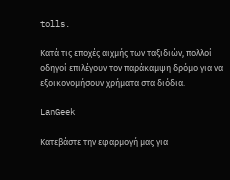tolls.

Κατά τις εποχές αιχμής των ταξιδιών, πολλοί οδηγοί επιλέγουν τον παράκαμψη δρόμο για να εξοικονομήσουν χρήματα στα διόδια.

LanGeek

Κατεβάστε την εφαρμογή μας για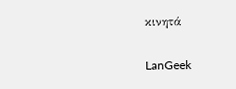κινητά

LanGeek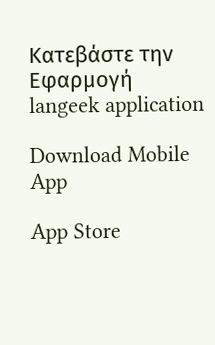Κατεβάστε την Εφαρμογή
langeek application

Download Mobile App

App Store